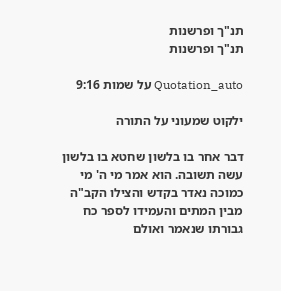תנ"ך ופרשנות
תנ"ך ופרשנות

Quotation_auto על שמות 9:16

ילקוט שמעוני על התורה

דבר אחר בו בלשון שחטא בו בלשון עשה תשובה. הוא אמר מי ה' מי כמוכה נאדר בקדש והצילו הקב"ה מבין המתים והעמידו לספר כח גבורתו שנאמר ואולם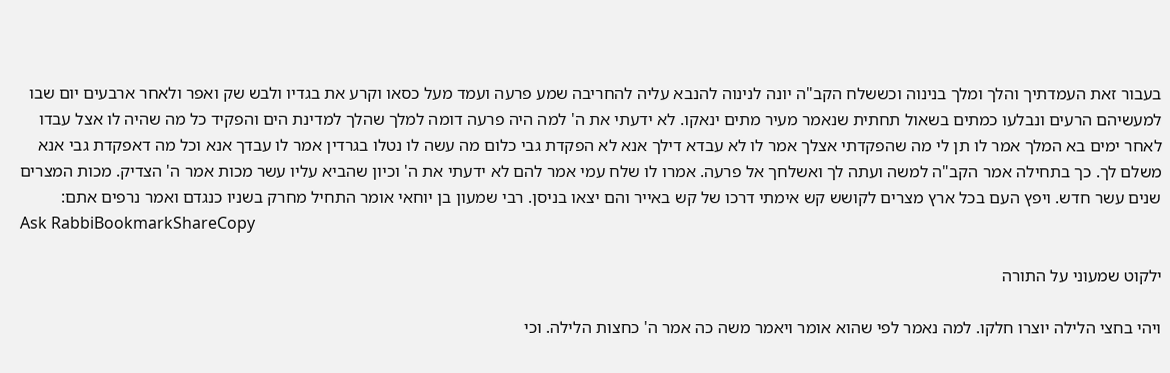בעבור זאת העמדתיך והלך ומלך בנינוה וכששלח הקב"ה יונה לנינוה להנבא עליה להחריבה שמע פרעה ועמד מעל כסאו וקרע את בגדיו ולבש שק ואפר ולאחר ארבעים יום שבו למעשיהם הרעים ונבלעו כמתים בשאול תחתית שנאמר מעיר מתים ינאקו. לא ידעתי את ה' למה היה פרעה דומה למלך שהלך למדינת הים והפקיד כל מה שהיה לו אצל עבדו לאחר ימים בא המלך אמר לו תן לי מה שהפקדתי אצלך אמר לו לא עבדא דילך אנא לא הפקדת גבי כלום מה עשה לו נטלו בגרדין אמר לו עבדך אנא וכל מה דאפקדת גבי אנא משלם לך. כך בתחילה אמר הקב"ה למשה ועתה לך ואשלחך אל פרעה. אמרו לו שלח עמי אמר להם לא ידעתי את ה' וכיון שהביא עליו עשר מכות אמר ה' הצדיק. מכות המצרים שנים עשר חדש. ויפץ העם בכל ארץ מצרים לקושש קש אימתי דרכו של קש באייר והם יצאו בניסן. רבי שמעון בן יוחאי אומר התחיל מחרק בשניו כנגדם ואמר נרפים אתם:
Ask RabbiBookmarkShareCopy

ילקוט שמעוני על התורה

ויהי בחצי הלילה יוצרו חלקו. למה נאמר לפי שהוא אומר ויאמר משה כה אמר ה' כחצות הלילה. וכי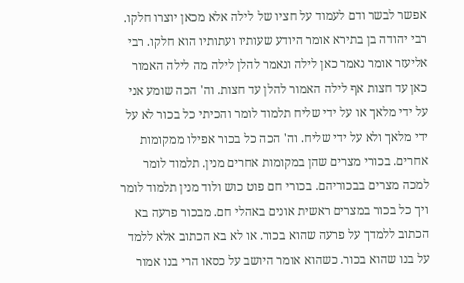אפשר לבשר ודם לעמוד על חציו של לילה אלא מכאן יוצרו חלקו. רבי יהודה בן בתירא אומר היודע שעותיו ועתותיו הוא חלקו. רבי אליעזר אומר נאמר כאן לילה ונאמר להלן לילה מה לילה האמור כאן עד חצות אף לילה האמור להלן עד חצות. וה' הכה שומע אני על ידי מלאך או על ידי שליח תלמוד לומר והכיתי כל בכור לא על ידי מלאך ולא על ידי שליח. וה' הכה כל בכור אפילו ממקומות אחרים. בכורי מצרים שהן במקומות אחרים מנין. תלמוד לומר למכה מצרים בבכוריהם. בכורי חם פוט כוש ולוד מנין תלמוד לומר ויך כל בכור במצרים ראשית אונים באהלי חם. מבכור פרעה בא הכתוב ללמדך על פרעה שהוא בכור. או לא בא הכתוב אלא ללמד על בנו שהוא בכור. כשהוא אומר היושב על כסאו הרי בנו אמור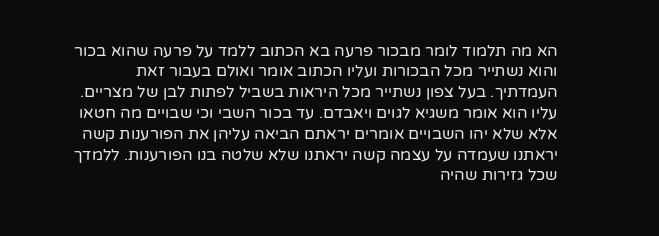הא מה תלמוד לומר מבכור פרעה בא הכתוב ללמד על פרעה שהוא בכור והוא נשתייר מכל הבכורות ועליו הכתוב אומר ואולם בעבור זאת העמדתיך. בעל צפון נשתייר מכל היראות בשביל לפתות לבן של מצריים. עליו הוא אומר משגיא לגוים ויאבדם. עד בכור השבי וכי שבויים מה חטאו אלא שלא יהו השבויים אומרים יראתם הביאה עליהן את הפורענות קשה יראתנו שעמדה על עצמה קשה יראתנו שלא שלטה בנו הפורענות. ללמדך שכל גזירות שהיה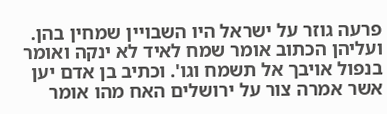פרעה גוזר על ישראל היו השבויין שמחין בהן. ועליהן הכתוב אומר שמח לאיד לא ינקה ואומר בנפול אויבך אל תשמח וגו'. וכתיב בן אדם יען אשר אמרה צור על ירושלים האח מהו אומר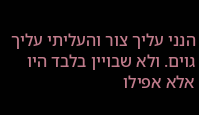הנני עליך צור והעליתי עליך גוים. ולא שבויין בלבד היו אלא אפילו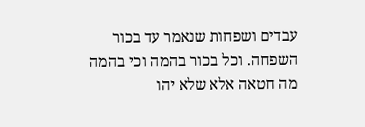עבדים ושפחות שנאמר עד בכור השפחה. וכל בכור בהמה וכי בהמה מה חטאה אלא שלא יהו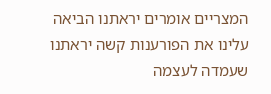המצריים אומרים יראתנו הביאה עלינו את הפורענות קשה יראתנו שעמדה לעצמה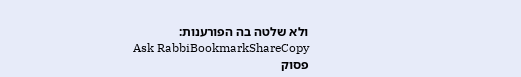ולא שלטה בה הפורענות:
Ask RabbiBookmarkShareCopy
פסוק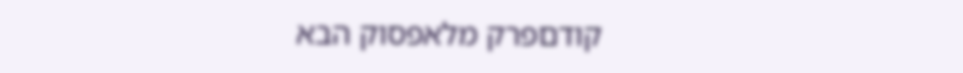קודםפרק מלאפסוק הבא